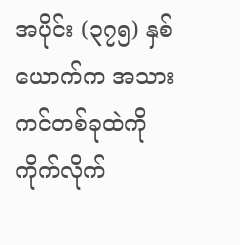အပိုင်း (၃၇၅) နှစ်ယောက်က အသားကင်တစ်ခုထဲကို ကိုက်လိုက်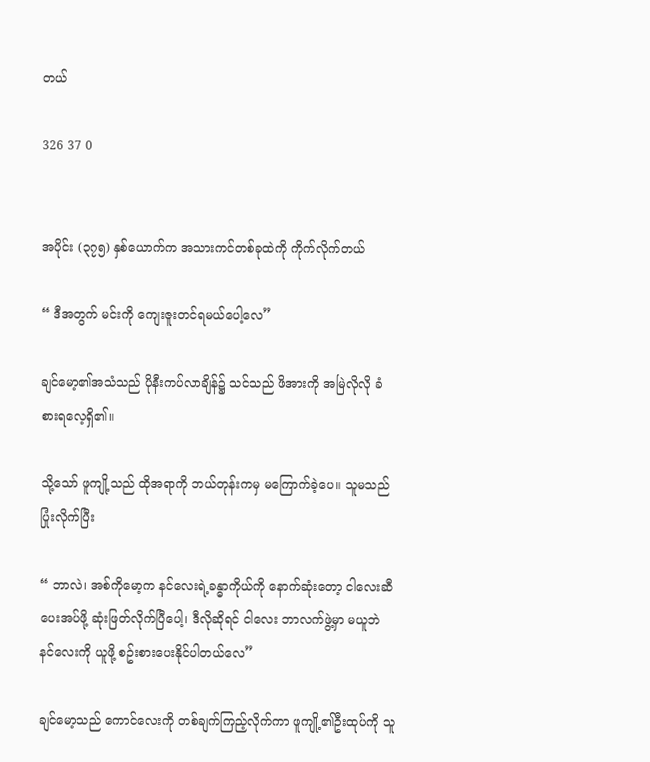တယ်

326 37 0


အပိုင်း (၃၇၅) နှစ်ယောက်က အသားကင်တစ်ခုထဲကို ကိုက်လိုက်တယ်

“ ဒီအတွက် မင်းကို ကျေးဇူးတင်ရမယ်ပေါ့လေ”

ချင်မော့၏အသံသည် ပိုနီးကပ်လာချိန်၌ သင်သည် ဖိအားကို အမြဲလိုလို ခံစားရလေ့ရှိ၏။

သို့သော် ဖူကျို့သည် ထိုအရာကို ဘယ်တုန်းကမှ မကြောက်ခဲ့ပေ။ သူမသည် ပြုံးလိုက်ပြီး

“ ဘာလဲ၊ အစ်ကိုမော့က နင်လေးရဲ့ခန္ဓာကိုယ်ကို နောက်ဆုံးတော့ ငါလေးဆီ ပေးအပ်ဖို့ ဆုံးဖြတ်လိုက်ပြီပေါ့၊ ဒီလိုဆိုရင် ငါလေး ဘာလက်ဖွဲ့မှာ မယူဘဲ နင်လေးကို ယူဖို့ စဥ်းစားပေးနိုင်ပါတယ်လေ”

ချင်မော့သည် ကောင်လေးကို တစ်ချက်ကြည့်လိုက်ကာ ဖူကျို့၏ဦးထုပ်ကို သူ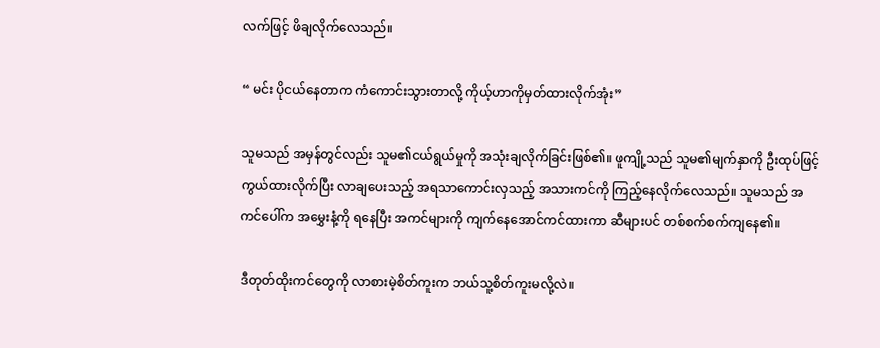လက်ဖြင့် ဖိချလိုက်လေသည်။

“ မင်း ပိုငယ်နေတာက ကံကောင်းသွားတာလို့ ကိုယ့်ဟာကိုမှတ်ထားလိုက်အုံး”

သူမသည် အမှန်တွင်လည်း သူမ၏ငယ်ရွယ်မှုကို အသုံးချလိုက်ခြင်းဖြစ်၏။ ဖူကျို့သည် သူမ၏မျက်နှာကို ဦးထုပ်ဖြင့် ကွယ်ထားလိုက်ပြီး လာချပေးသည့် အရသာကောင်းလှသည့် အသားကင်ကို ကြည့်နေလိုက်လေသည်။ သူမသည် အကင်ပေါ်က အမွှေးနံ့ကို ရနေပြီး အကင်များကို ကျက်နေအောင်ကင်ထားကာ ဆီများပင် တစ်စက်စက်ကျနေ၏။

ဒီတုတ်ထိုးကင်တွေကို လာစားမဲ့စိတ်ကူးက ဘယ်သူ့စိတ်ကူးမလို့လဲ။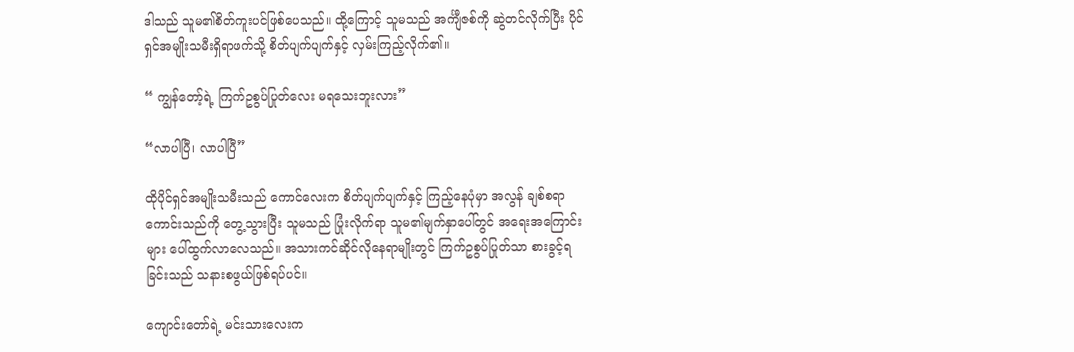ဒါသည် သူမ၏စိတ်ကူးပင်ဖြစ်ပေသည်။ ထို့ကြောင့် သူမသည် အင်္ကျီဇစ်ကို ဆွဲတင်လိုက်ပြီး ပိုင်ရှင်အမျိုးသမီးရှိရာဖက်သို့ စိတ်ပျက်ပျက်နှင့် လှမ်းကြည့်လိုက်၏။

“ ကျွန်တော့်ရဲ့ ကြက်ဥစွပ်ပြုတ်လေး မရသေးဘူးလား”

“လာပါပြီ၊ လာပါပြီ”

ထိုပိုင်ရှင်အမျိုးသမီးသည် ကောင်လေးက စိတ်ပျက်ပျက်နှင့် ကြည့်နေပုံမှာ အလွန် ချစ်စရာကောင်းသည်ကို တွေ့သွားပြီး သူမသည် ပြုံးလိုက်ရာ သူမ၏မျက်နှာပေါ်တွင် အရေးအကြောင်းများ ပေါ်ထွက်လာလေသည်။ အသားကင်ဆိုင်လိုနေရာမျိုးတွင် ကြက်ဥစွပ်ပြုတ်သာ စားခွင့်ရခြင်းသည် သနားစဖွယ်ဖြစ်ရပ်ပင်။

ကျောင်းတော်ရဲ့ မင်းသားလေးက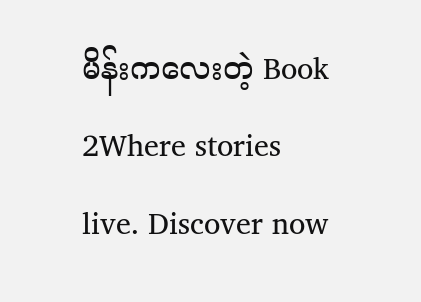မိန်းကလေးတဲ့ Book 2Where stories live. Discover now